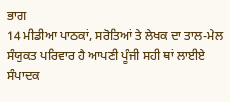ਭਾਗ
14 ਮੀਡੀਆ ਪਾਠਕਾਂ, ਸਰੋਤਿਆਂ ਤੇ ਲੇਖਕ ਦਾ ਤਾਲ-ਮੇਲ ਸੰਯੁਕਤ ਪਰਿਵਾਰ ਹੈ ਆਪਣੀ ਪੂੰਜੀ ਸਹੀ ਥਾਂ ਲਾਈਏ
ਸੰਪਾਦਕ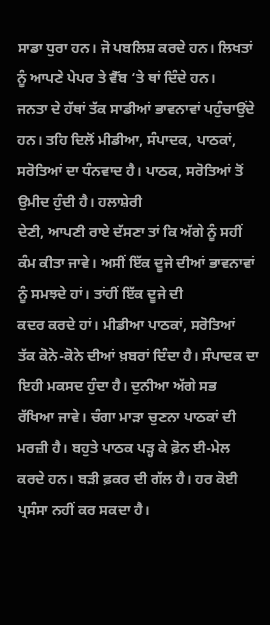ਸਾਡਾ ਧੁਰਾ ਹਨ। ਜੋ ਪਬਲਿਸ਼ ਕਰਦੇ ਹਨ। ਲਿਖਤਾਂ ਨੂੰ ਆਪਣੇ ਪੇਪਰ ਤੇ ਵੈੱਬ ‘ਤੇ ਥਾਂ ਦਿੰਦੇ ਹਨ।
ਜਨਤਾ ਦੇ ਹੱਥਾਂ ਤੱਕ ਸਾਡੀਆਂ ਭਾਵਨਾਵਾਂ ਪਹੁੰਚਾਉਂਦੇ ਹਨ। ਤਹਿ ਦਿਲੋਂ ਮੀਡੀਆ, ਸੰਪਾਦਕ, ਪਾਠਕਾਂ, ਸਰੋਤਿਆਂ ਦਾ ਧੰਨਵਾਦ ਹੈ। ਪਾਠਕ, ਸਰੋਤਿਆਂ ਤੋਂ ਉਮੀਦ ਹੁੰਦੀ ਹੈ। ਹਲਾਸ਼ੇਰੀ
ਦੇਣੀ, ਆਪਣੀ ਰਾਏ ਦੱਸਣਾ ਤਾਂ ਕਿ ਅੱਗੇ ਨੂੰ ਸਹੀਂ
ਕੰਮ ਕੀਤਾ ਜਾਵੇ। ਅਸੀਂ ਇੱਕ ਦੂਜੇ ਦੀਆਂ ਭਾਵਨਾਵਾਂ ਨੂੰ ਸਮਝਦੇ ਹਾਂ। ਤਾਂਹੀਂ ਇੱਕ ਦੂਜੇ ਦੀ
ਕਦਰ ਕਰਦੇ ਹਾਂ। ਮੀਡੀਆ ਪਾਠਕਾਂ, ਸਰੋਤਿਆਂ
ਤੱਕ ਕੋਨੇ-ਕੋਨੇ ਦੀਆਂ ਖ਼ਬਰਾਂ ਦਿੰਦਾ ਹੈ। ਸੰਪਾਦਕ ਦਾ ਇਹੀ ਮਕਸਦ ਹੁੰਦਾ ਹੈ। ਦੁਨੀਆ ਅੱਗੇ ਸਭ
ਰੱਖਿਆ ਜਾਵੇ। ਚੰਗਾ ਮਾੜਾ ਚੁਣਨਾ ਪਾਠਕਾਂ ਦੀ ਮਰਜ਼ੀ ਹੈ। ਬਹੁਤੇ ਪਾਠਕ ਪੜ੍ਹ ਕੇ ਫ਼ੋਨ ਈ-ਮੇਲ
ਕਰਦੇ ਹਨ। ਬੜੀ ਫ਼ਕਰ ਦੀ ਗੱਲ ਹੈ। ਹਰ ਕੋਈ ਪ੍ਰਸੰਸਾ ਨਹੀਂ ਕਰ ਸਕਦਾ ਹੈ।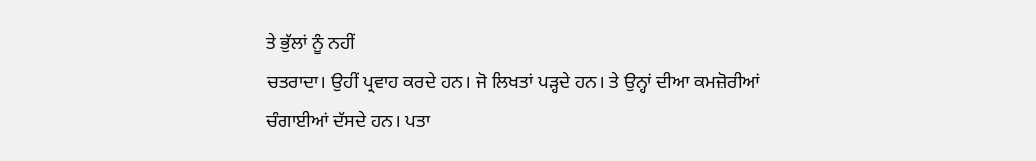ਤੇ ਭੁੱਲਾਂ ਨੂੰ ਨਹੀਂ
ਚਤਰਾਦਾ। ਉਹੀਂ ਪ੍ਰਵਾਹ ਕਰਦੇ ਹਨ। ਜੋ ਲਿਖਤਾਂ ਪੜ੍ਹਦੇ ਹਨ। ਤੇ ਉਨ੍ਹਾਂ ਦੀਆ ਕਮਜ਼ੋਰੀਆਂ
ਚੰਗਾਈਆਂ ਦੱਸਦੇ ਹਨ। ਪਤਾ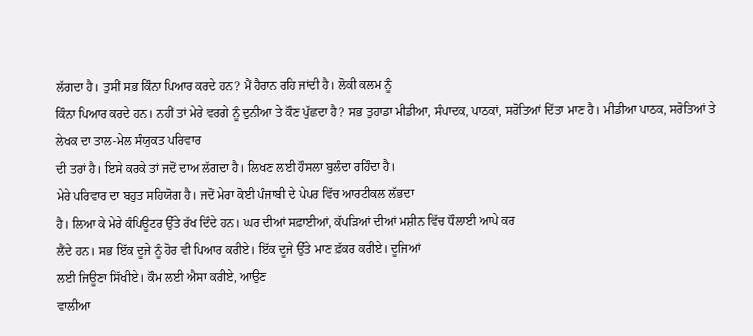ਲੱਗਦਾ ਹੈ। ਤੁਸੀਂ ਸਭ ਕਿੰਨਾ ਪਿਆਰ ਕਰਦੇ ਹਨ? ਮੈਂ ਹੈਰਾਨ ਰਹਿ ਜਾਂਦੀ ਹੈ। ਲੋਕੀ ਕਲਮ ਨੂੰ
ਕਿੰਨਾ ਪਿਆਰ ਕਰਦੇ ਹਨ। ਨਹੀਂ ਤਾਂ ਮੇਰੇ ਵਰਗੇ ਨੂੰ ਦੁਨੀਆ ਤੇ ਕੌਣ ਪੁੱਛਦਾ ਹੈ? ਸਭ ਤੁਹਾਡਾ ਮੀਡੀਆ, ਸੰਪਾਦਕ, ਪਾਠਕਾਂ, ਸਰੋਤਿਆਂ ਦਿੱਤਾ ਮਾਣ ਹੈ। ਮੀਡੀਆ ਪਾਠਕ, ਸਰੋਤਿਆਂ ਤੇ ਲੇਖਕ ਦਾ ਤਾਲ-ਮੇਲ ਸੰਯੁਕਤ ਪਰਿਵਾਰ
ਦੀ ਤਰਾਂ ਹੈ। ਇਸੇ ਕਰਕੇ ਤਾਂ ਜਦੋਂ ਦਾਅ ਲੱਗਦਾ ਹੈ। ਲਿਖਣ ਲਈ ਹੌਸਲਾ ਬੁਲੰਦਾ ਰਹਿੰਦਾ ਹੈ।
ਮੇਰੇ ਪਰਿਵਾਰ ਦਾ ਬਹੁਤ ਸਹਿਯੋਗ ਹੈ। ਜਦੋਂ ਮੇਰਾ ਕੋਈ ਪੰਜਾਬੀ ਦੇ ਪੇਪਰ ਵਿੱਚ ਆਰਟੀਕਲ ਲੱਭਦਾ
ਹੈ। ਲਿਆ ਕੇ ਮੇਰੇ ਕੰਪਿਊਟਰ ਉੱਤੇ ਰੱਖ ਦਿੰਦੇ ਹਨ। ਘਰ ਦੀਆਂ ਸਫ਼ਾਈਆਂ, ਕੱਪੜਿਆਂ ਦੀਆਂ ਮਸ਼ੀਨ ਵਿੱਚ ਧੌਲਾਈ ਆਪੇ ਕਰ
ਲੈਂਦੇ ਹਨ। ਸਭ ਇੱਕ ਦੂਜੇ ਨੂੰ ਹੋਰ ਵੀ ਪਿਆਰ ਕਰੀਏ। ਇੱਕ ਦੂਜੇ ਉੱਤੇ ਮਾਣ ਫ਼ੱਕਰ ਕਰੀਏ। ਦੂਜਿਆਂ
ਲਈ ਜਿਊਣਾ ਸਿੱਖੀਏ। ਕੌਮ ਲਈ ਐਸਾ ਕਰੀਏ, ਆਉਣ
ਵਾਲੀਆ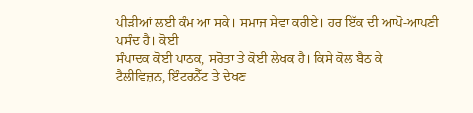ਪੀੜੀਆਂ ਲਈ ਕੰਮ ਆ ਸਕੇ। ਸਮਾਜ ਸੇਵਾ ਕਰੀਏ। ਹਰ ਇੱਕ ਦੀ ਆਪੋ-ਆਪਣੀ ਪਸੰਦ ਹੈ। ਕੋਈ
ਸੰਪਾਦਕ ਕੋਈ ਪਾਠਕ, ਸਰੋਤਾ ਤੇ ਕੋਈ ਲੇਖਕ ਹੈ। ਕਿਸੇ ਕੋਲ ਬੈਠ ਕੇ
ਟੈਲੀਵਿਜ਼ਨ, ਇੰਟਰਨੈੱਟ ਤੇ ਦੇਖਣ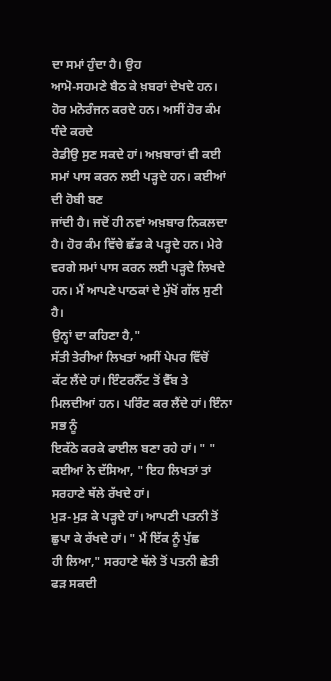ਦਾ ਸਮਾਂ ਹੁੰਦਾ ਹੈ। ਉਹ
ਆਮੋ-ਸਹਮਣੇ ਬੈਠ ਕੇ ਖ਼ਬਰਾਂ ਦੇਖਦੇ ਹਨ। ਹੋਰ ਮਨੋਰੰਜਨ ਕਰਦੇ ਹਨ। ਅਸੀਂ ਹੋਰ ਕੰਮ ਧੰਦੇ ਕਰਦੇ
ਰੇਡੀਉ ਸੁਣ ਸਕਦੇ ਹਾਂ। ਅਖ਼ਬਾਰਾਂ ਵੀ ਕਈ ਸਮਾਂ ਪਾਸ ਕਰਨ ਲਈ ਪੜ੍ਹਦੇ ਹਨ। ਕਈਆਂ ਦੀ ਹੋਬੀ ਬਣ
ਜਾਂਦੀ ਹੈ। ਜਦੋਂ ਹੀ ਨਵਾਂ ਅਖ਼ਬਾਰ ਨਿਕਲਦਾ ਹੈ। ਹੋਰ ਕੰਮ ਵਿੱਚੇ ਛੱਡ ਕੇ ਪੜ੍ਹਦੇ ਹਨ। ਮੇਰੇ
ਵਰਗੇ ਸਮਾਂ ਪਾਸ ਕਰਨ ਲਈ ਪੜ੍ਹਦੇ ਲਿਖਦੇ ਹਨ। ਮੈਂ ਆਪਣੇ ਪਾਠਕਾਂ ਦੇ ਮੁੱਖੋਂ ਗੱਲ ਸੁਣੀ ਹੈ।
ਉਨ੍ਹਾਂ ਦਾ ਕਹਿਣਾ ਹੈ,"
ਸੱਤੀ ਤੇਰੀਆਂ ਲਿਖਤਾਂ ਅਸੀਂ ਪੇਪਰ ਵਿੱਚੋਂ
ਕੱਟ ਲੈਂਦੇ ਹਾਂ। ਇੰਟਰਨੈੱਟ ਤੋਂ ਵੈੱਬ ਤੇ ਮਿਲਦੀਆਂ ਹਨ। ਪਰਿੰਟ ਕਰ ਲੈਂਦੇ ਹਾਂ। ਇੰਨਾ ਸਭ ਨੂੰ
ਇਕੱਠੇ ਕਰਕੇ ਫਾਈਲ ਬਣਾ ਰਹੇ ਹਾਂ। " " ਕਈਆਂ ਨੇ ਦੱਸਿਆ, " ਇਹ ਲਿਖਤਾਂ ਤਾਂ ਸਰਹਾਣੇ ਥੱਲੇ ਰੱਖਦੇ ਹਾਂ।
ਮੁੜ-ਮੁੜ ਕੇ ਪੜ੍ਹਦੇ ਹਾਂ। ਆਪਣੀ ਪਤਨੀ ਤੋਂ ਛੁਪਾ ਕੇ ਰੱਖਦੇ ਹਾਂ। " ਮੈਂ ਇੱਕ ਨੂੰ ਪੁੱਛ
ਹੀ ਲਿਆ," ਸਰਹਾਣੇ ਥੱਲੇ ਤੋਂ ਪਤਨੀ ਛੇਤੀ ਫੜ ਸਕਦੀ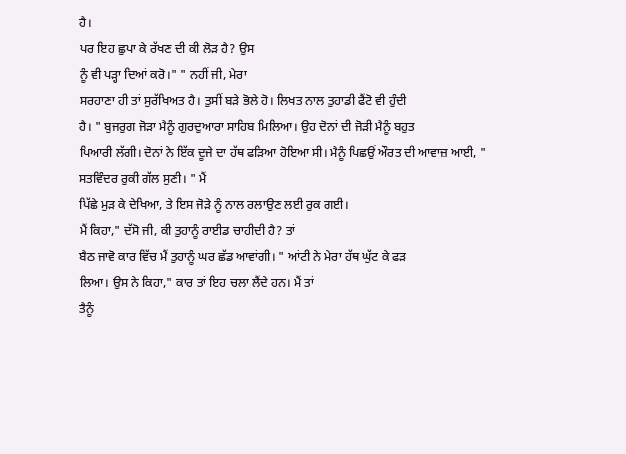ਹੈ।
ਪਰ ਇਹ ਛੁਪਾ ਕੇ ਰੱਖਣ ਦੀ ਕੀ ਲੋੜ ਹੈ? ਉਸ
ਨੂੰ ਵੀ ਪੜ੍ਹਾ ਦਿਆਂ ਕਰੋ।" " ਨਹੀਂ ਜੀ, ਮੇਰਾ
ਸਰਹਾਣਾ ਹੀ ਤਾਂ ਸੁਰੱਖਿਅਤ ਹੈ। ਤੁਸੀਂ ਬੜੇ ਭੋਲੇ ਹੋ। ਲਿਖਤ ਨਾਲ ਤੁਹਾਡੀ ਫੈਂਟੋ ਵੀ ਹੁੰਦੀ
ਹੈ। " ਬੁਜਰੁਗ ਜੋੜਾ ਮੈਨੂੰ ਗੁਰਦੁਆਰਾ ਸਾਹਿਬ ਮਿਲਿਆ। ਉਹ ਦੋਨਾਂ ਦੀ ਜੋੜੀ ਮੈਨੂੰ ਬਹੁਤ
ਪਿਆਰੀ ਲੱਗੀ। ਦੋਨਾਂ ਨੇ ਇੱਕ ਦੂਜੇ ਦਾ ਹੱਥ ਫੜਿਆ ਹੋਇਆ ਸੀ। ਮੈਨੂੰ ਪਿਛਉਂ ਔਰਤ ਦੀ ਆਵਾਜ਼ ਆਈ, " ਸਤਵਿੰਦਰ ਰੁਕੀ ਗੱਲ ਸੁਣੀ। " ਮੈਂ
ਪਿੱਛੇ ਮੁੜ ਕੇ ਦੇਖਿਆ, ਤੇ ਇਸ ਜੋੜੇ ਨੂੰ ਨਾਲ ਰਲਾਉਣ ਲਈ ਰੁਕ ਗਈ।
ਮੈਂ ਕਿਹਾ," ਦੱਸੋ ਜੀ, ਕੀ ਤੁਹਾਨੂੰ ਰਾਈਡ ਚਾਹੀਦੀ ਹੈ? ਤਾਂ
ਬੈਠ ਜਾਵੋ ਕਾਰ ਵਿੱਚ ਮੈਂ ਤੁਹਾਨੂੰ ਘਰ ਛੱਡ ਆਵਾਂਗੀ। " ਆਂਟੀ ਨੇ ਮੇਰਾ ਹੱਥ ਘੁੱਟ ਕੇ ਫੜ
ਲਿਆ। ਉਸ ਨੇ ਕਿਹਾ," ਕਾਰ ਤਾਂ ਇਹ ਚਲਾ ਲੈਂਦੇ ਹਨ। ਮੈਂ ਤਾਂ
ਤੈਨੂੰ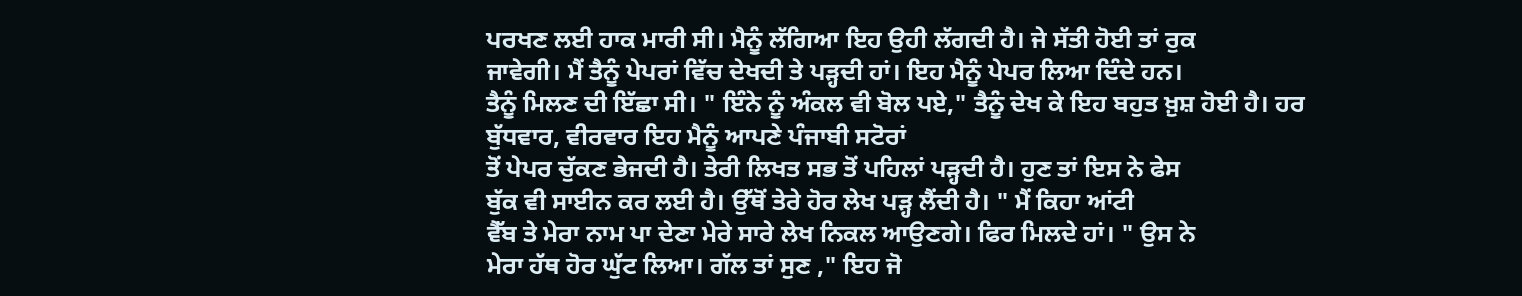ਪਰਖਣ ਲਈ ਹਾਕ ਮਾਰੀ ਸੀ। ਮੈਨੂੰ ਲੱਗਿਆ ਇਹ ਉਹੀ ਲੱਗਦੀ ਹੈ। ਜੇ ਸੱਤੀ ਹੋਈ ਤਾਂ ਰੁਕ
ਜਾਵੇਗੀ। ਮੈਂ ਤੈਨੂੰ ਪੇਪਰਾਂ ਵਿੱਚ ਦੇਖਦੀ ਤੇ ਪੜ੍ਹਦੀ ਹਾਂ। ਇਹ ਮੈਨੂੰ ਪੇਪਰ ਲਿਆ ਦਿੰਦੇ ਹਨ।
ਤੈਨੂੰ ਮਿਲਣ ਦੀ ਇੱਛਾ ਸੀ। " ਇੰਨੇ ਨੂੰ ਅੰਕਲ ਵੀ ਬੋਲ ਪਏ," ਤੈਨੂੰ ਦੇਖ ਕੇ ਇਹ ਬਹੁਤ ਖ਼ੁਸ਼ ਹੋਈ ਹੈ। ਹਰ
ਬੁੱਧਵਾਰ, ਵੀਰਵਾਰ ਇਹ ਮੈਨੂੰ ਆਪਣੇ ਪੰਜਾਬੀ ਸਟੋਰਾਂ
ਤੋਂ ਪੇਪਰ ਚੁੱਕਣ ਭੇਜਦੀ ਹੈ। ਤੇਰੀ ਲਿਖਤ ਸਭ ਤੋਂ ਪਹਿਲਾਂ ਪੜ੍ਹਦੀ ਹੈ। ਹੁਣ ਤਾਂ ਇਸ ਨੇ ਫੇਸ
ਬੁੱਕ ਵੀ ਸਾਈਨ ਕਰ ਲਈ ਹੈ। ਉੱਥੋਂ ਤੇਰੇ ਹੋਰ ਲੇਖ ਪੜ੍ਹ ਲੈਂਦੀ ਹੈ। " ਮੈਂ ਕਿਹਾ ਆਂਟੀ
ਵੈੱਬ ਤੇ ਮੇਰਾ ਨਾਮ ਪਾ ਦੇਣਾ ਮੇਰੇ ਸਾਰੇ ਲੇਖ ਨਿਕਲ ਆਉਣਗੇ। ਫਿਰ ਮਿਲਦੇ ਹਾਂ। " ਉਸ ਨੇ
ਮੇਰਾ ਹੱਥ ਹੋਰ ਘੁੱਟ ਲਿਆ। ਗੱਲ ਤਾਂ ਸੁਣ ," ਇਹ ਜੋ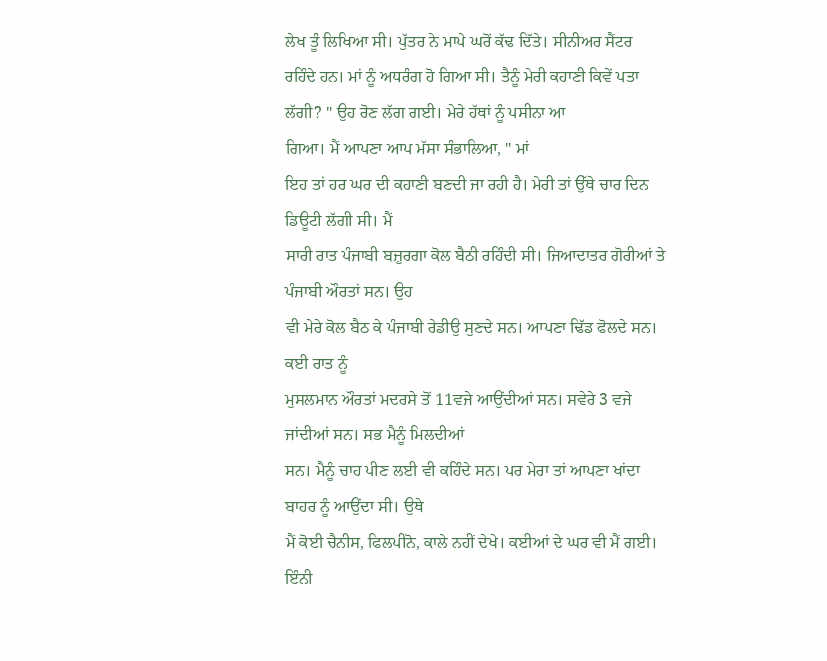ਲੇਖ ਤੂੰ ਲਿਖਿਆ ਸੀ। ਪੁੱਤਰ ਨੇ ਮਾਪੇ ਘਰੋਂ ਕੱਢ ਦਿੱਤੇ। ਸੀਨੀਅਰ ਸੈਂਟਰ
ਰਹਿੰਦੇ ਹਨ। ਮਾਂ ਨੂੰ ਅਧਰੰਗ ਹੋ ਗਿਆ ਸੀ। ਤੈਨੂੰ ਮੇਰੀ ਕਹਾਣੀ ਕਿਵੇਂ ਪਤਾ ਲੱਗੀ? " ਉਹ ਰੋਣ ਲੱਗ ਗਈ। ਮੇਰੇ ਹੱਥਾਂ ਨੂੰ ਪਸੀਨਾ ਆ
ਗਿਆ। ਮੈਂ ਆਪਣਾ ਆਪ ਮੱਸਾ ਸੰਭਾਲਿਆ, " ਮਾਂ
ਇਹ ਤਾਂ ਹਰ ਘਰ ਦੀ ਕਹਾਣੀ ਬਣਦੀ ਜਾ ਰਹੀ ਹੈ। ਮੇਰੀ ਤਾਂ ਉੱਥੇ ਚਾਰ ਦਿਨ ਡਿਊਟੀ ਲੱਗੀ ਸੀ। ਮੈਂ
ਸਾਰੀ ਰਾਤ ਪੰਜਾਬੀ ਬਜ਼ੁਰਗਾ ਕੋਲ ਬੈਠੀ ਰਹਿੰਦੀ ਸੀ। ਜਿਆਦਾਤਰ ਗੋਰੀਆਂ ਤੇ ਪੰਜਾਬੀ ਔਰਤਾਂ ਸਨ। ਉਹ
ਵੀ ਮੇਰੇ ਕੋਲ ਬੈਠ ਕੇ ਪੰਜਾਬੀ ਰੇਡੀਉ ਸੁਣਦੇ ਸਨ। ਆਪਣਾ ਢਿੱਡ ਫੋਲਦੇ ਸਨ। ਕਈ ਰਾਤ ਨੂੰ
ਮੁਸਲਮਾਨ ਔਰਤਾਂ ਮਦਰਸੇ ਤੋਂ 11ਵਜੇ ਆਉਂਦੀਆਂ ਸਨ। ਸਵੇਰੇ 3 ਵਜੇ ਜਾਂਦੀਆਂ ਸਨ। ਸਭ ਮੈਨੂੰ ਮਿਲਦੀਆਂ
ਸਨ। ਮੈਨੂੰ ਚਾਹ ਪੀਣ ਲਈ ਵੀ ਕਹਿੰਦੇ ਸਨ। ਪਰ ਮੇਰਾ ਤਾਂ ਆਪਣਾ ਖਾਂਦਾ ਬਾਹਰ ਨੂੰ ਆਉਂਦਾ ਸੀ। ਉਥੇ
ਮੈਂ ਕੋਈ ਚੈਨੀਸ, ਫਿਲਪੀਨੋ, ਕਾਲੇ ਨਹੀਂ ਦੇਖੇ। ਕਈਆਂ ਦੇ ਘਰ ਵੀ ਮੈਂ ਗਈ। ਇੰਨੀ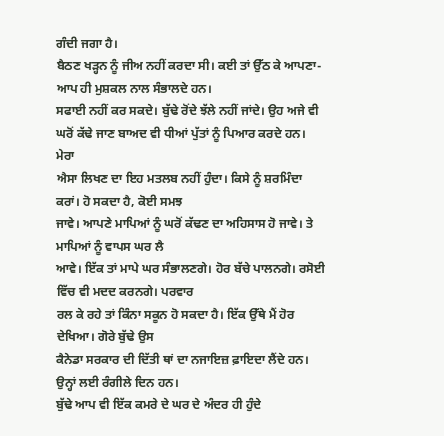ਗੰਦੀ ਜਗਾ ਹੈ।
ਬੈਠਣ ਖੜ੍ਹਨ ਨੂੰ ਜੀਅ ਨਹੀਂ ਕਰਦਾ ਸੀ। ਕਈ ਤਾਂ ਉੱਠ ਕੇ ਆਪਣਾ-ਆਪ ਹੀ ਮੁਸ਼ਕਲ ਨਾਲ ਸੰਭਾਲਦੇ ਹਨ।
ਸਫਾਈ ਨਹੀਂ ਕਰ ਸਕਦੇ। ਬੁੱਢੇ ਰੋਂਦੇ ਝੱਲੇ ਨਹੀਂ ਜਾਂਦੇ। ਉਹ ਅਜੇ ਵੀ ਘਰੋਂ ਕੱਢੇ ਜਾਣ ਬਾਅਦ ਵੀ ਧੀਆਂ ਪੁੱਤਾਂ ਨੂੰ ਪਿਆਰ ਕਰਦੇ ਹਨ। ਮੇਰਾ
ਐਸਾ ਲਿਖਣ ਦਾ ਇਹ ਮਤਲਬ ਨਹੀਂ ਹੁੰਦਾ। ਕਿਸੇ ਨੂੰ ਸ਼ਰਮਿੰਦਾ ਕਰਾਂ। ਹੋ ਸਕਦਾ ਹੈ, ਕੋਈ ਸਮਝ
ਜਾਵੇ। ਆਪਣੇ ਮਾਪਿਆਂ ਨੂੰ ਘਰੋਂ ਕੱਢਣ ਦਾ ਅਹਿਸਾਸ ਹੋ ਜਾਵੇ। ਤੇ ਮਾਪਿਆਂ ਨੂੰ ਵਾਪਸ ਘਰ ਲੈ
ਆਵੇ। ਇੱਕ ਤਾਂ ਮਾਪੇ ਘਰ ਸੰਭਾਲਣਗੇ। ਹੋਰ ਬੱਚੇ ਪਾਲਨਗੇ। ਰਸੋਈ ਵਿੱਚ ਵੀ ਮਦਦ ਕਰਨਗੇ। ਪਰਵਾਰ
ਰਲ ਕੇ ਰਹੇ ਤਾਂ ਕਿੰਨਾ ਸਕੂਨ ਹੋ ਸਕਦਾ ਹੈ। ਇੱਕ ਉੱਥੇ ਮੈਂ ਹੋਰ ਦੇਖਿਆ। ਗੋਰੇ ਬੁੱਢੇ ਉਸ
ਕੈਨੇਡਾ ਸਰਕਾਰ ਦੀ ਦਿੱਤੀ ਥਾਂ ਦਾ ਨਜਾਇਜ਼ ਫ਼ਾਇਦਾ ਲੈਂਦੇ ਹਨ। ਉਨ੍ਹਾਂ ਲਈ ਰੰਗੀਲੇ ਦਿਨ ਹਨ।
ਬੁੱਢੇ ਆਪ ਵੀ ਇੱਕ ਕਮਰੇ ਦੇ ਘਰ ਦੇ ਅੰਦਰ ਹੀ ਹੁੰਦੇ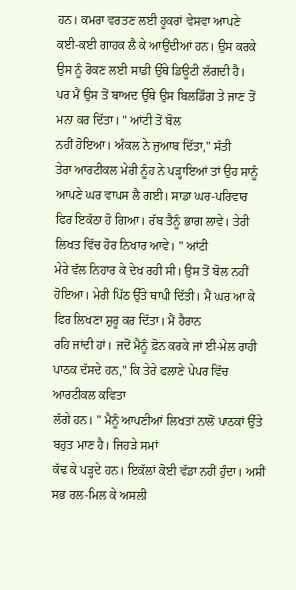ਹਨ। ਕਮਰਾ ਵਰਤਣ ਲਈ ਹੂਕਰਾਂ ਵੇਸਵਾ ਆਪਣੇ
ਕਈ-ਕਈ ਗਾਹਕ ਲੈ ਕੇ ਆਉਂਦੀਆਂ ਹਨ। ਉਸ ਕਰਕੇ ਉਸ ਨੂੰ ਰੋਕਣ ਲਈ ਸਾਡੀ ਉੱਥੇ ਡਿਊਟੀ ਲੱਗਦੀ ਹੈ।
ਪਰ ਮੈਂ ਉਸ ਤੋਂ ਬਾਅਦ ਉੱਥੇ ਉਸ ਬਿਲਡਿੰਗ ਤੇ ਜਾਣ ਤੋਂ ਮਨਾ ਕਰ ਦਿੱਤਾ। " ਆਂਟੀ ਤੋਂ ਬੋਲ
ਨਹੀਂ ਹੋਇਆ। ਅੰਕਲ ਨੇ ਜੁਆਬ ਦਿੱਤਾ," ਸੱਤੀ
ਤੇਰਾ ਆਰਟੀਕਲ ਮੇਰੀ ਨੂੰਹ ਨੇ ਪੜ੍ਹਾਇਆਂ ਤਾਂ ਉਹ ਸਾਨੂੰ ਆਪਣੇ ਘਰ ਵਾਪਸ ਲੈ ਗਈ। ਸਾਡਾ ਘਰ-ਪਰਿਵਾਰ
ਫਿਰ ਇਕੱਠਾ ਹੋ ਗਿਆ। ਰੱਬ ਤੈਨੂੰ ਭਾਗ ਲਾਵੇ। ਤੇਰੀ ਲਿਖਤ ਵਿੱਚ ਹੋਰ ਨਿਖਾਰ ਆਵੇ। " ਆਂਟੀ
ਮੇਰੇ ਵੱਲ ਨਿਹਾਰ ਕੇ ਦੇਖ ਰਹੀ ਸੀ। ਉਸ ਤੋਂ ਬੋਲ ਨਹੀਂ ਹੋਇਆ। ਮੇਰੀ ਪਿੱਠ ਉੱਤੇ ਥਾਪੀ ਦਿੱਤੀ। ਮੈਂ ਘਰ ਆ ਕੇ ਫਿਰ ਲਿਖਣਾ ਸ਼ੁਰੂ ਕਰ ਦਿੱਤਾ। ਮੈਂ ਹੈਰਾਨ
ਰਹਿ ਜਾਂਦੀ ਹਾਂ। ਜਦੋਂ ਮੈਨੂੰ ਫ਼ੋਨ ਕਰਕੇ ਜਾਂ ਈ-ਮੇਲ ਰਾਹੀ ਪਾਠਕ ਦੱਸਦੇ ਹਨ," ਕਿ ਤੇਰੇ ਫਲਾਣੇ ਪੇਪਰ ਵਿੱਚ ਆਰਟੀਕਲ ਕਵਿਤਾ
ਲੱਗੇ ਹਨ। " ਮੈਨੂੰ ਆਪਣੀਆਂ ਲਿਖਤਾਂ ਨਾਲੋਂ ਪਾਠਕਾਂ ਉੱਤੇ ਬਹੁਤ ਮਾਣ ਹੈ। ਜਿਹੜੇ ਸਮਾਂ
ਕੱਢ ਕੇ ਪੜ੍ਹਦੇ ਹਨ। ਇਕੱਲਾਂ ਕੋਈ ਵੱਡਾ ਨਹੀਂ ਹੁੰਦਾ। ਅਸੀਂ ਸਭ ਰਲ-ਮਿਲ ਕੇ ਅਸਲੀ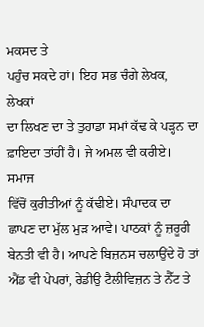ਮਕਸਦ ਤੇ
ਪਹੁੰਚ ਸਕਦੇ ਹਾਂ। ਇਹ ਸਭ ਚੰਗੇ ਲੇਖਕ, ਲੇਖਕਾਂ
ਦਾ ਲਿਖਣ ਦਾ ਤੇ ਤੁਹਾਡਾ ਸਮਾਂ ਕੱਢ ਕੇ ਪੜ੍ਹਨ ਦਾ ਫ਼ਾਇਦਾ ਤਾਂਹੀਂ ਹੈ। ਜੇ ਅਮਲ ਵੀ ਕਰੀਏ। ਸਮਾਜ
ਵਿੱਚੋਂ ਕੁਰੀਤੀਆਂ ਨੂੰ ਕੱਢੀਏ। ਸੰਪਾਦਕ ਦਾ ਛਾਪਣ ਦਾ ਮੁੱਲ ਮੁੜ ਆਵੇ। ਪਾਠਕਾਂ ਨੂੰ ਜ਼ਰੂਰੀ
ਬੇਨਤੀ ਵੀ ਹੈ। ਆਪਣੇ ਬਿਜ਼ਨਸ ਚਲਾਉਂਦੇ ਹੋ ਤਾਂ ਐਂਡ ਵੀ ਪੇਪਰਾਂ, ਰੇਡੀਉ ਟੈਲੀਵਿਜ਼ਨ ਤੇ ਨੈੱਟ ਤੇ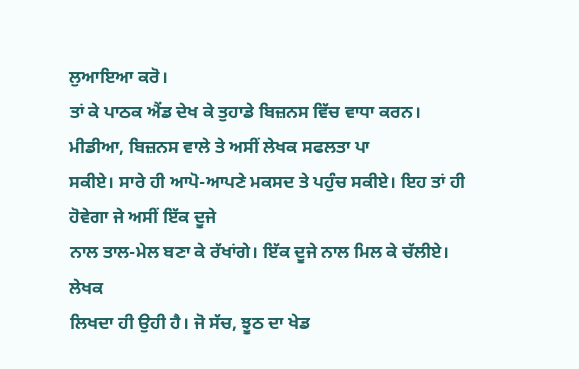ਲੁਆਇਆ ਕਰੋ।
ਤਾਂ ਕੇ ਪਾਠਕ ਐਂਡ ਦੇਖ ਕੇ ਤੁਹਾਡੇ ਬਿਜ਼ਨਸ ਵਿੱਚ ਵਾਧਾ ਕਰਨ। ਮੀਡੀਆ, ਬਿਜ਼ਨਸ ਵਾਲੇ ਤੇ ਅਸੀਂ ਲੇਖਕ ਸਫਲਤਾ ਪਾ
ਸਕੀਏ। ਸਾਰੇ ਹੀ ਆਪੋ-ਆਪਣੇ ਮਕਸਦ ਤੇ ਪਹੁੰਚ ਸਕੀਏ। ਇਹ ਤਾਂ ਹੀ ਹੋਵੇਗਾ ਜੇ ਅਸੀਂ ਇੱਕ ਦੂਜੇ
ਨਾਲ ਤਾਲ-ਮੇਲ ਬਣਾ ਕੇ ਰੱਖਾਂਗੇ। ਇੱਕ ਦੂਜੇ ਨਾਲ ਮਿਲ ਕੇ ਚੱਲੀਏ।
ਲੇਖਕ
ਲਿਖਦਾ ਹੀ ਉਹੀ ਹੈ। ਜੋ ਸੱਚ, ਝੂਠ ਦਾ ਖੇਡ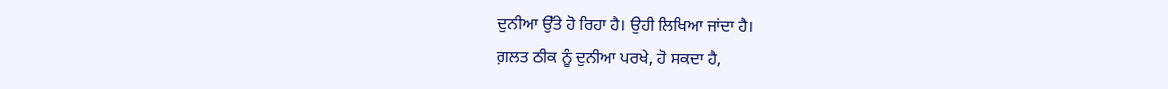ਦੁਨੀਆ ਉੱਤੇ ਹੋ ਰਿਹਾ ਹੈ। ਉਹੀ ਲਿਖਿਆ ਜਾਂਦਾ ਹੈ।
ਗ਼ਲਤ ਠੀਕ ਨੂੰ ਦੁਨੀਆ ਪਰਖੇ, ਹੋ ਸਕਦਾ ਹੈ,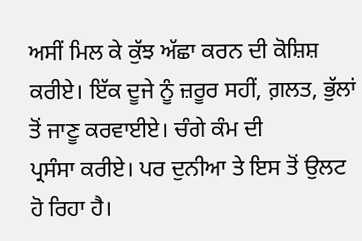ਅਸੀਂ ਮਿਲ ਕੇ ਕੁੱਝ ਅੱਛਾ ਕਰਨ ਦੀ ਕੋਸ਼ਿਸ਼
ਕਰੀਏ। ਇੱਕ ਦੂਜੇ ਨੂੰ ਜ਼ਰੂਰ ਸਹੀਂ, ਗ਼ਲਤ, ਭੁੱਲਾਂ ਤੋਂ ਜਾਣੂ ਕਰਵਾਈਏ। ਚੰਗੇ ਕੰਮ ਦੀ
ਪ੍ਰਸੰਸਾ ਕਰੀਏ। ਪਰ ਦੁਨੀਆ ਤੇ ਇਸ ਤੋਂ ਉਲਟ ਹੋ ਰਿਹਾ ਹੈ।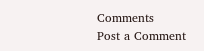Comments
Post a Comment